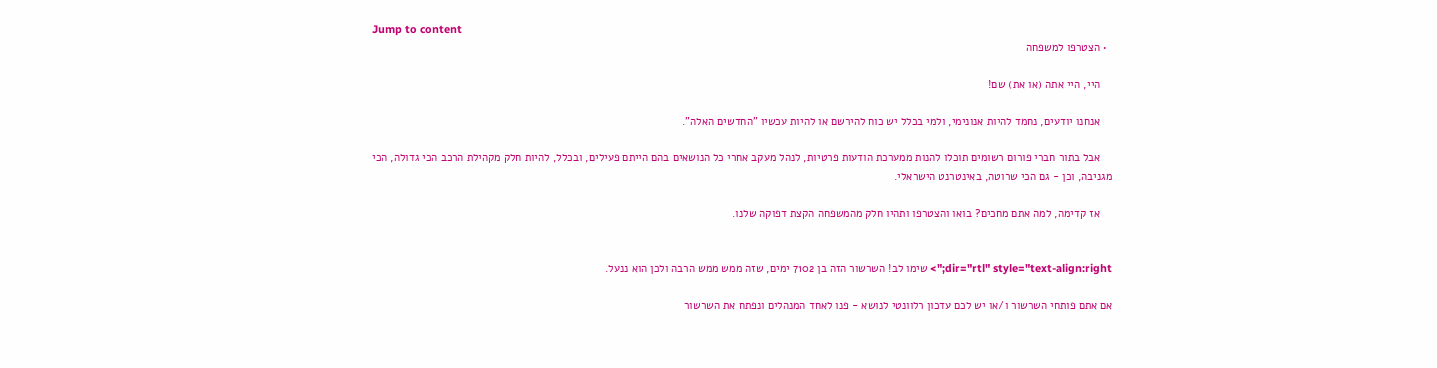Jump to content
  • הצטרפו למשפחה

    היי, היי אתה (או את) שם!

    אנחנו יודעים, נחמד להיות אנונימי, ולמי בכלל יש כוח להירשם או להיות עכשיו "החדשים האלה".

    אבל בתור חברי פורום רשומים תוכלו להנות ממערכת הודעות פרטיות, לנהל מעקב אחרי כל הנושאים בהם הייתם פעילים, ובכלל, להיות חלק מקהילת הרכב הכי גדולה, הכי מגניבה, וכן - גם הכי שרוטה, באינטרנט הישראלי.

    אז קדימה, למה אתם מחכים? בואו והצטרפו ותהיו חלק מהמשפחה הקצת דפוקה שלנו.


dir="rtl" style="text-align:right;"> שימו לב! השרשור הזה בן 7102 ימים, שזה ממש ממש הרבה ולכן הוא ננעל.

אם אתם פותחי השרשור ו/או יש לכם עדכון רלוונטי לנושא - פנו לאחד המנהלים ונפתח את השרשור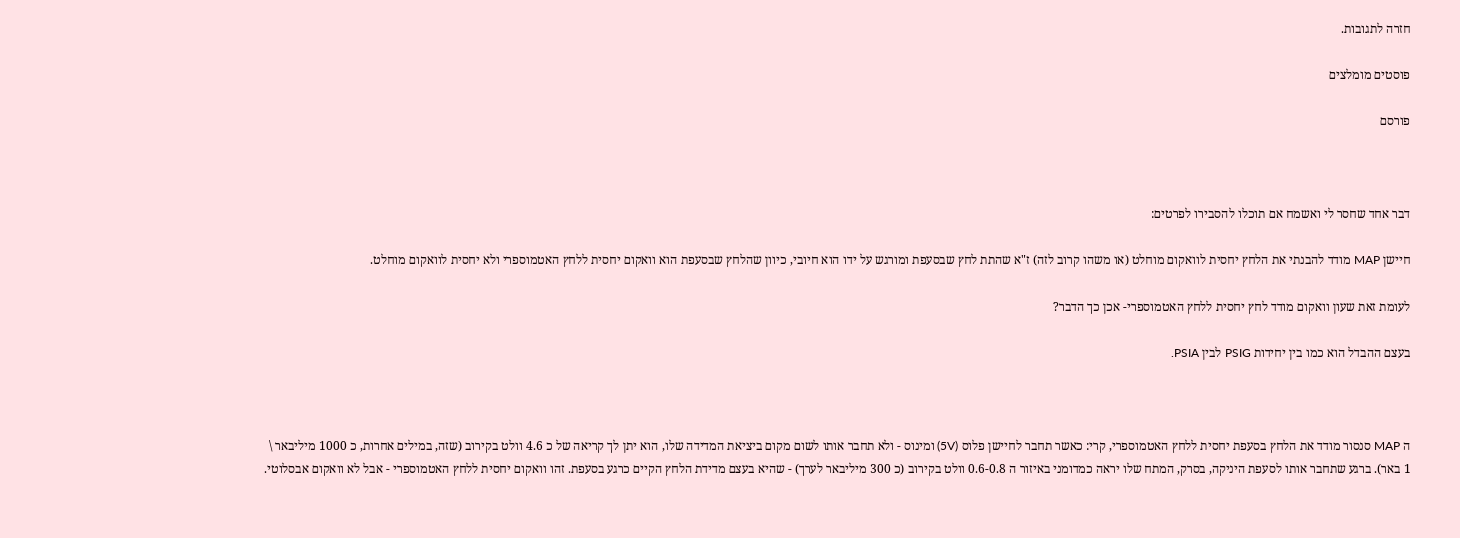חזרה לתגובות.

פוסטים מומלצים

פורסם



דבר אחד שחסר לי ואשמח אם תוכלו להסבירו לפרטים:

חיישן MAP מודד להבנתי את הלחץ יחסית לוואקום מוחלט (או משהו קרוב לזה) ז"א שהתת לחץ שבסעפת ומורגש על ידו הוא חיובי, כיוון שהלחץ שבסעפת הוא וואקום יחסית ללחץ האטמוספרי ולא יחסית לוואקום מוחלט.

לעומת זאת שעון וואקום מודד לחץ יחסית ללחץ האטמוספרי- אכן כך הדבר?

בעצם ההבדל הוא כמו בין יחידות PSIG לבין PSIA.



ה MAP סנסור מודד את הלחץ בסעפת יחסית ללחץ האטמוספרי, קרי: כאשר תחבר לחיישן פלוס (5V) ומינוס - ולא תחבר אותו לשום מקום ביציאת המדידה שלו, הוא יתן לך קריאה של כ 4.6 וולט בקירוב (שזה, במילים אחרות, כ 1000 מיליבאר \ 1 באר). ברגע שתחבר אותו לסעפת היניקה, בסרק, המתח שלו יראה כמדומני באיזור ה 0.6-0.8 וולט בקירוב (כ 300 מיליבאר לערך) - שהיא בעצם מדידת הלחץ הקיים כרגע בסעפת. זהו וואקום יחסית ללחץ האטמוספרי - אבל לא וואקום אבסלוטי.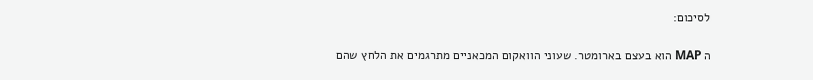לסיכום:

ה MAP הוא בעצם בארומטר. שעוני הוואקום המכאניים מתרגמים את הלחץ שהם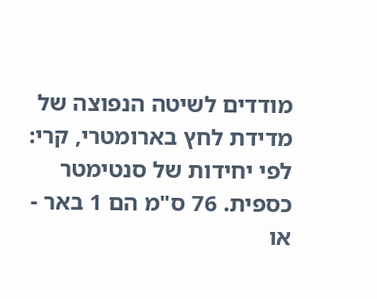מודדים לשיטה הנפוצה של מדידת לחץ בארומטרי, קרי: לפי יחידות של סנטימטר כספית. 76 ס"מ הם 1 באר - או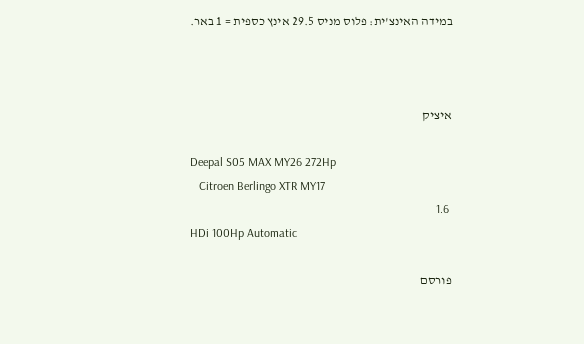במידה האינצ'ית: פלוס מניס 29.5 אינץ כספית = 1 באר.



איציק

Deepal S05 MAX MY26 272Hp
   Citroen Berlingo XTR MY17
 1.6
HDi 100Hp Automatic

פורסם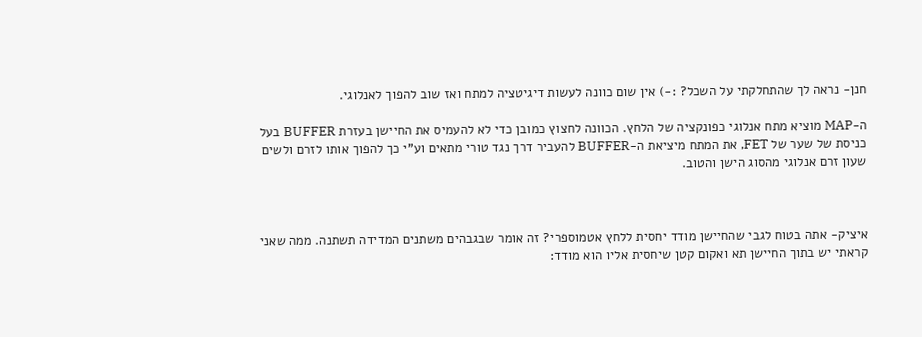חנן- נראה לך שהתחלקתי על השכל? :-) אין שום כוונה לעשות דיגיטציה למתח ואז שוב להפוך לאנלוגי.

ה-MAP מוציא מתח אנלוגי כפונקציה של הלחץ. הכוונה לחצוץ כמובן כדי לא להעמיס את החיישן בעזרת BUFFER בעל כניסת של שער של FET, את המתח מיציאת ה-BUFFER להעביר דרך נגד טורי מתאים וע"י כך להפוך אותו לזרם ולשים שעון זרם אנלוגי מהסוג הישן והטוב.



איציק- אתה בטוח לגבי שהחיישן מודד יחסית ללחץ אטמוספרי? זה אומר שבגבהים משתנים המדידה תשתנה. ממה שאני קראתי יש בתוך החיישן תא ואקום קטן שיחסית אליו הוא מודד: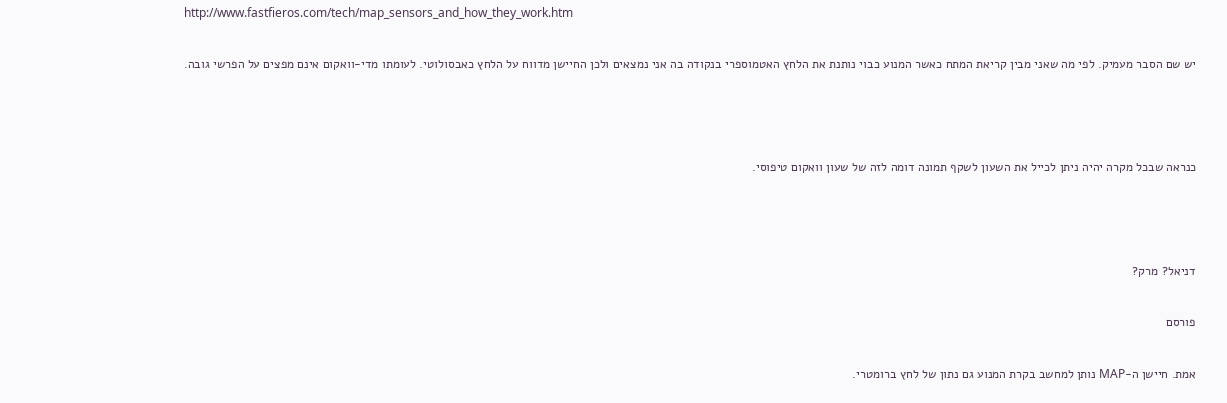http://www.fastfieros.com/tech/map_sensors_and_how_they_work.htm

יש שם הסבר מעמיק. לפי מה שאני מבין קריאת המתח כאשר המנוע כבוי נותנת את הלחץ האטמוספרי בנקודה בה אני נמצאים ולכן החיישן מדווח על הלחץ כאבסולוטי. לעומתו מדי-וואקום אינם מפצים על הפרשי גובה.



כנראה שבכל מקרה יהיה ניתן לכייל את השעון לשקף תמונה דומה לזה של שעון וואקום טיפוסי.



דניאל? מרק?

פורסם

אמת. חיישן ה-MAP נותן למחשב בקרת המנוע גם נתון של לחץ ברומטרי.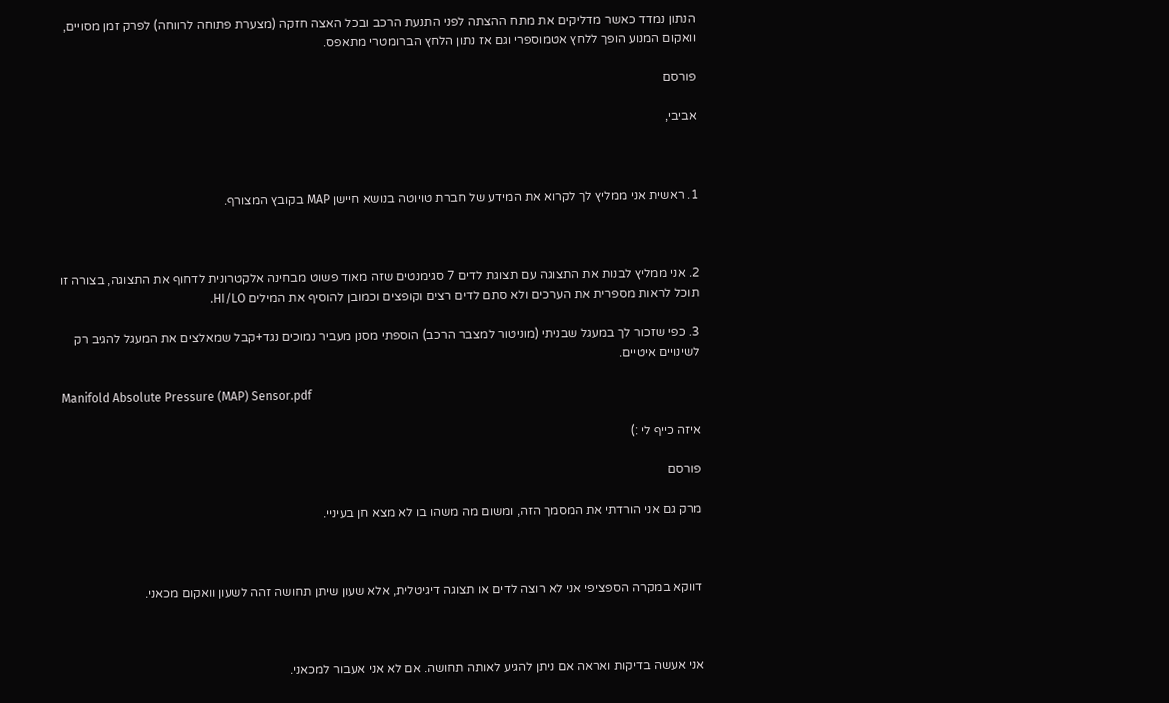הנתון נמדד כאשר מדליקים את מתח ההצתה לפני התנעת הרכב ובכל האצה חזקה (מצערת פתוחה לרווחה) לפרק זמן מסויים, וואקום המנוע הופך ללחץ אטמוספרי וגם אז נתון הלחץ הברומטרי מתאפס.

פורסם

אביבי,



1. ראשית אני ממליץ לך לקרוא את המידע של חברת טויוטה בנושא חיישן MAP בקובץ המצורף.



2. אני ממליץ לבנות את התצוגה עם תצוגת לדים 7 סגימנטים שזה מאוד פשוט מבחינה אלקטרונית לדחוף את התצוגה, בצורה זו תוכל לראות מספרית את הערכים ולא סתם לדים רצים וקופצים וכמובן להוסיף את המילים HI/LO.

3. כפי שזכור לך במעגל שבניתי (מוניטור למצבר הרכב) הוספתי מסנן מעביר נמוכים נגד+קבל שמאלצים את המעגל להגיב רק לשינויים איטיים.

Manifold Absolute Pressure (MAP) Sensor.pdf

איזה כייף לי :)

פורסם

מרק גם אני הורדתי את המסמך הזה, ומשום מה משהו בו לא מצא חן בעיניי.



דווקא במקרה הספציפי אני לא רוצה לדים או תצוגה דיגיטלית, אלא שעון שיתן תחושה זהה לשעון וואקום מכאני.



אני אעשה בדיקות ואראה אם ניתן להגיע לאותה תחושה. אם לא אני אעבור למכאני.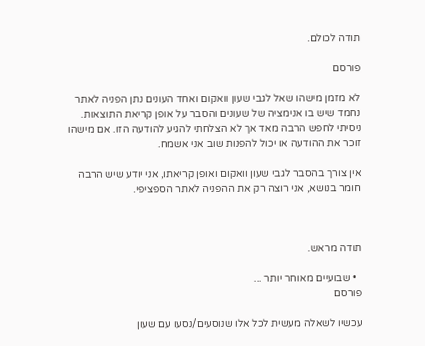תודה לכולם.

פורסם

לא מזמן מישהו שאל לגבי שעון וואקום ואחד העונים נתן הפניה לאתר נחמד שיש בו אנימציה של שעונים והסבר על אופן קריאת התוצאות. ניסיתי לחפש הרבה מאד אך לא הצלחתי להגיע להודעה הזו. אם מישהו זוכר את ההודעה או יכול להפנות שוב אני אשמח.

אין צורך בהסבר לגבי שעון וואקום ואופן קריאתו, אני יודע שיש הרבה חומר בנושא, אני רוצה רק את ההפניה לאתר הספציפי.



תודה מראש.

  • שבועיים מאוחר יותר ...
פורסם

עכשיו לשאלה מעשית לכל אלו שנוסעים/נסעו עם שעון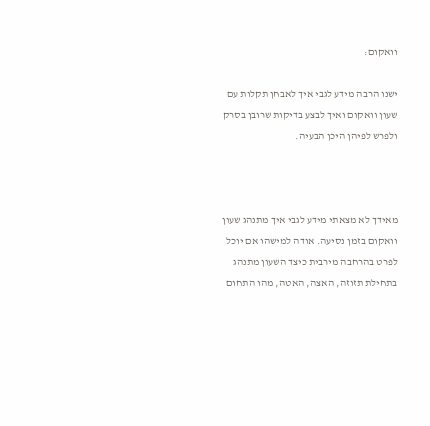וואקום:

ישנו הרבה מידע לגבי איך לאבחן תקלות עם שעון וואקום ואיך לבצע בדיקות שרובן בסרק ולפרש לפיהן היכן הבעיה.



מאידך לא מצאתי מידע לגבי איך מתנהג שעון וואקום בזמן נסיעה. אודה למישהו אם יוכל לפרט בהרחבה מירבית כיצד השעון מתנהג בתחילת תזוזה, האצה, האטה, מהו התחום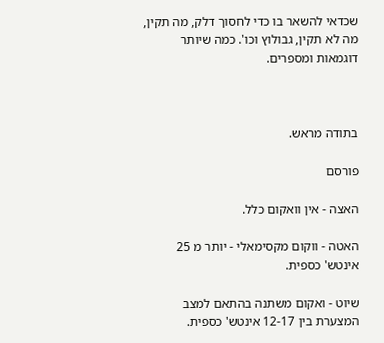שכדאי להשאר בו כדי לחסוך דלק, מה תקין, מה לא תקין, גבולוץ וכו'. כמה שיותר דוגמאות ומספרים.



בתודה מראש.

פורסם

האצה - אין וואקום כלל.

האטה - ווקום מקסימאלי - יותר מ 25 אינטש' כספית.

שיוט - ואקום משתנה בהתאם למצב המצערת בין 12-17 אינטש' כספית.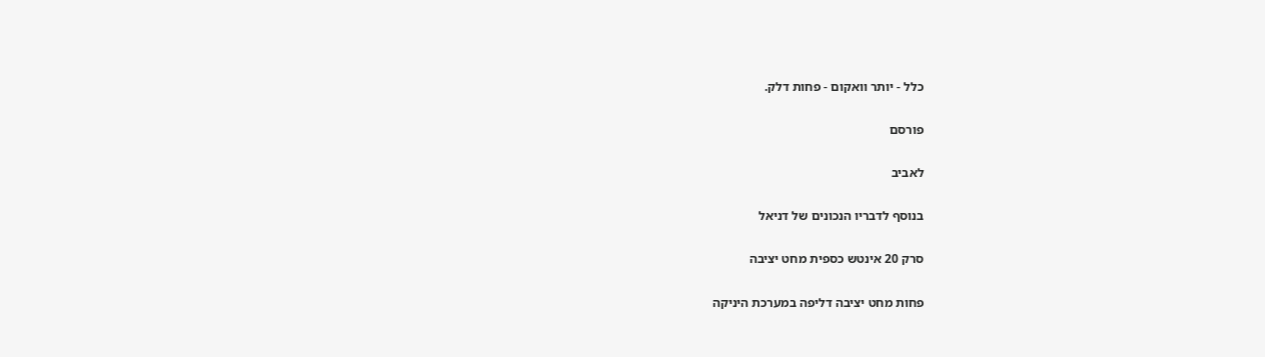כלל - יותר וואקום - פחות דלק.

פורסם

לאביב

בנוסף לדבריו הנכונים של דניאל

סרק 20 אינטש כספית מחט יציבה

פחות מחט יציבה דליפה במערכת היניקה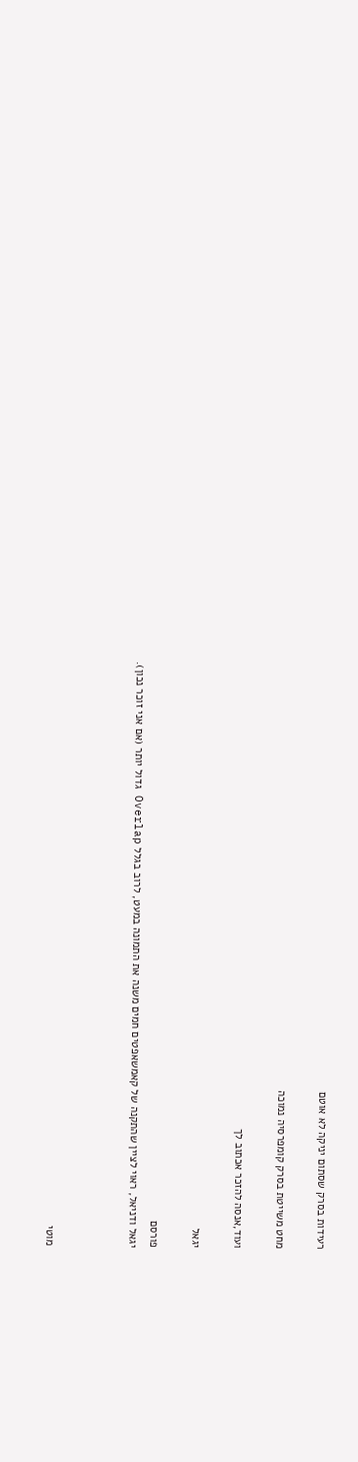רעידות בסרק שסתום יניקה לא אוטם

מחט משייטת בסרק קומפרסיה נמוכה

ועוד,אנסה להזכר אכתוב לך

יגאל

פורסם
יגאל ודניאל, ראוי לציין שהתקנה של קאמשאפטים חמים משנה את התמונה במעט, לרוב בגלל Overlap גדול יותר (אם אני זוכר נכון).



מוטי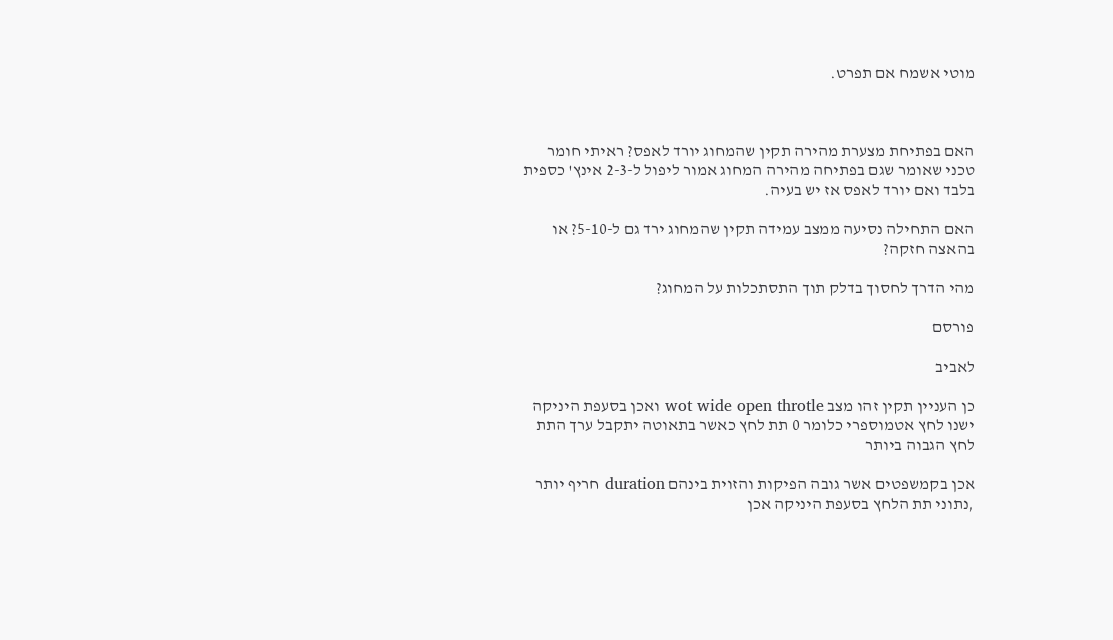מוטי אשמח אם תפרט.



האם בפתיחת מצערת מהירה תקין שהמחוג יורד לאפס? ראיתי חומר טכני שאומר שגם בפתיחה מהירה המחוג אמור ליפול ל-2-3 אינץ' כספית בלבד ואם יורד לאפס אז יש בעיה.

האם התחילה נסיעה ממצב עמידה תקין שהמחוג ירד גם ל-5-10? או בהאצה חזקה?

מהי הדרך לחסוך בדלק תוך התסתכלות על המחוג?

פורסם

לאביב

כן העניין תקין זהו מצב wot wide open throtle ואכן בסעפת היניקה ישנו לחץ אטמוספרי כלומר 0 תת לחץ כאשר בתאוטה יתקבל ערך התת לחץ הגבוה ביותר

אכן בקמשפטים אשר גובה הפיקות והזוית בינהם duration חריף יותר ,נתוני תת הלחץ בסעפת היניקה אכן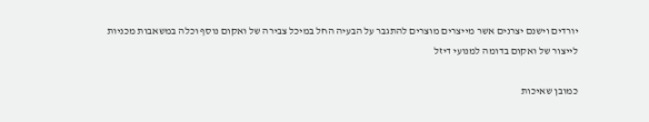יורדים וישנם יצרנים אשר מייצרים מוצרים להתגבר על הבעיה החל במיכל צבירה של ואקום נוסף וכלה במשאבות מכניות לייצור של ואקום בדומה למנועי דיזל

כמובן שאיכות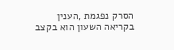הסרק נפגמת ,הענין בקריאה השעון הוא בקצב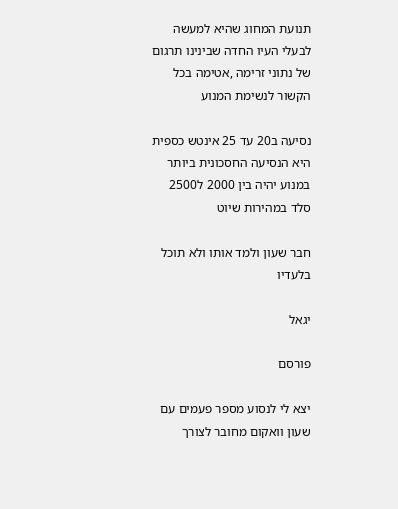תנועת המחוג שהיא למעשה לבעלי העיו החדה שבינינו תרגום של נתוני זרימה ,אטימה בכל הקשור לנשימת המנוע

נסיעה ב20 עד 25 אינטש כספית היא הנסיעה החסכונית ביותר במנוע יהיה בין 2000 ל2500 סלד במהירות שיוט

חבר שעון ולמד אותו ולא תוכל בלעדיו

יגאל

פורסם

יצא לי לנסוע מספר פעמים עם שעון וואקום מחובר לצורך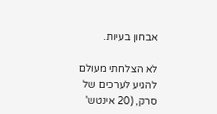אבחון בעיות.

לא הצלחתי מעולם להגיע לערכים של סרק, (20 אינטש'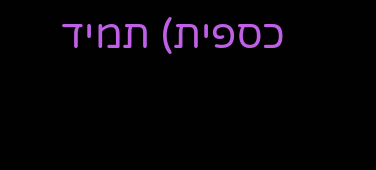כספית) תמיד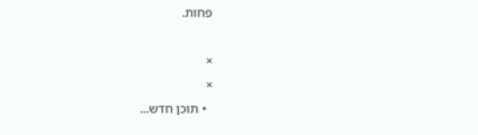פחות.

×
×
  • תוכן חדש...